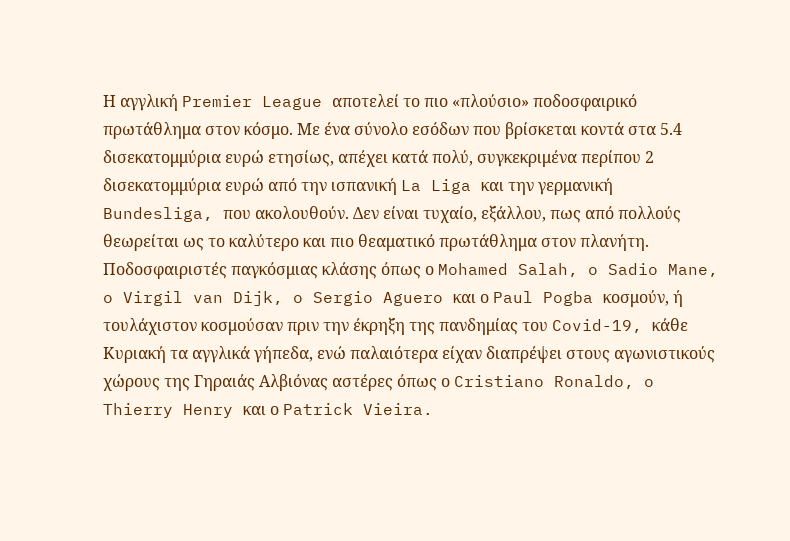Η αγγλική Premier League αποτελεί το πιο «πλούσιο» ποδοσφαιρικό πρωτάθλημα στον κόσμο. Με ένα σύνολο εσόδων που βρίσκεται κοντά στα 5.4 δισεκατομμύρια ευρώ ετησίως, απέχει κατά πολύ, συγκεκριμένα περίπου 2 δισεκατομμύρια ευρώ από την ισπανική La Liga και την γερμανική Bundesliga, που ακολουθούν. Δεν είναι τυχαίο, εξάλλου, πως από πολλούς θεωρείται ως το καλύτερο και πιο θεαματικό πρωτάθλημα στον πλανήτη. Ποδοσφαιριστές παγκόσμιας κλάσης όπως ο Mohamed Salah, o Sadio Mane, o Virgil van Dijk, o Sergio Aguero και ο Paul Pogba κοσμούν, ή τουλάχιστον κοσμούσαν πριν την έκρηξη της πανδημίας του Covid-19, κάθε Κυριακή τα αγγλικά γήπεδα, ενώ παλαιότερα είχαν διαπρέψει στους αγωνιστικούς χώρους της Γηραιάς Αλβιόνας αστέρες όπως ο Cristiano Ronaldo, o Thierry Henry και ο Patrick Vieira.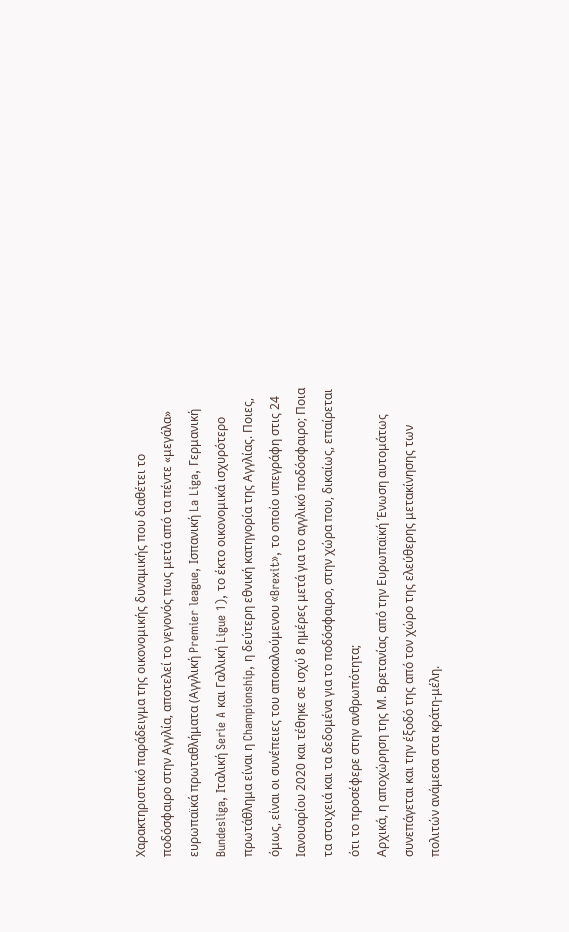Χαρακτηριστικό παράδειγμα της οικονομικής δυναμικής που διαθέτει το ποδόσφαιρο στην Αγγλία, αποτελεί το γεγονός πως μετά από τα πέντε «μεγάλα» ευρωπαϊκά πρωταθλήματα (Αγγλική Premier league, Ισπανική La Liga, Γερμανική Bundesliga, Ιταλική Serie A και Γαλλική Ligue 1), το έκτο οικονομικά ισχυρότερο πρωτάθλημα είναι η Championship, η δεύτερη εθνική κατηγορία της Αγγλίας. Ποιες, όμως, είναι οι συνέπειες του αποκαλούμενου «Brexit», το οποίο υπεγράφη στις 24 Ιανουαρίου 2020 και τέθηκε σε ισχύ 8 ημέρες μετά για το αγγλικό ποδόσφαιρο; Ποια τα στοιχειά και τα δεδομένα για το ποδόσφαιρο, στην χώρα που, δικαίως, επαίρεται ότι το προσέφερε στην ανθρωπότητα;
Αρχικά, η αποχώρηση της Μ. Βρετανίας από την Ευρωπαϊκή Ένωση αυτομάτως συνεπάγεται και την έξοδό της από τον χώρο της ελεύθερης μετακίνησης των πολιτών ανάμεσα στα κράτη-μέλη.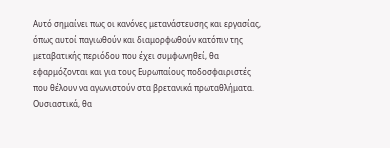Αυτό σημαίνει πως οι κανόνες μετανάστευσης και εργασίας, όπως αυτοί παγιωθούν και διαμορφωθούν κατόπιν της μεταβατικής περιόδου που έχει συμφωνηθεί, θα εφαρμόζονται και για τους Ευρωπαίους ποδοσφαιριστές που θέλουν να αγωνιστούν στα βρετανικά πρωταθλήματα. Ουσιαστικά, θα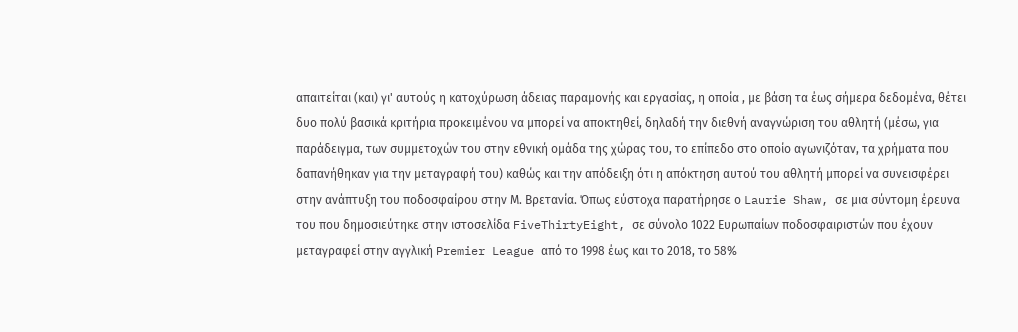απαιτείται (και) γι' αυτούς η κατοχύρωση άδειας παραμονής και εργασίας, η οποία , με βάση τα έως σήμερα δεδομένα, θέτει δυο πολύ βασικά κριτήρια προκειμένου να μπορεί να αποκτηθεί, δηλαδή την διεθνή αναγνώριση του αθλητή (μέσω, για παράδειγμα, των συμμετοχών του στην εθνική ομάδα της χώρας του, το επίπεδο στο οποίο αγωνιζόταν, τα χρήματα που δαπανήθηκαν για την μεταγραφή του) καθώς και την απόδειξη ότι η απόκτηση αυτού του αθλητή μπορεί να συνεισφέρει στην ανάπτυξη του ποδοσφαίρου στην Μ. Βρετανία. Όπως εύστοχα παρατήρησε ο Laurie Shaw, σε μια σύντομη έρευνα του που δημοσιεύτηκε στην ιστοσελίδα FiveThirtyEight, σε σύνολο 1022 Ευρωπαίων ποδοσφαιριστών που έχουν μεταγραφεί στην αγγλική Premier League από το 1998 έως και το 2018, το 58%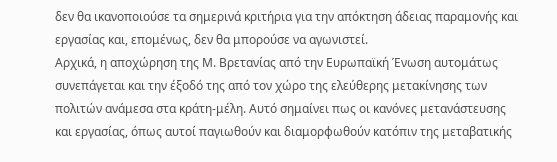δεν θα ικανοποιούσε τα σημερινά κριτήρια για την απόκτηση άδειας παραμονής και εργασίας και, επομένως, δεν θα μπορούσε να αγωνιστεί.
Αρχικά, η αποχώρηση της Μ. Βρετανίας από την Ευρωπαϊκή Ένωση αυτομάτως συνεπάγεται και την έξοδό της από τον χώρο της ελεύθερης μετακίνησης των πολιτών ανάμεσα στα κράτη-μέλη. Αυτό σημαίνει πως οι κανόνες μετανάστευσης και εργασίας, όπως αυτοί παγιωθούν και διαμορφωθούν κατόπιν της μεταβατικής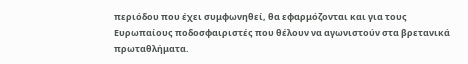περιόδου που έχει συμφωνηθεί, θα εφαρμόζονται και για τους Ευρωπαίους ποδοσφαιριστές που θέλουν να αγωνιστούν στα βρετανικά πρωταθλήματα.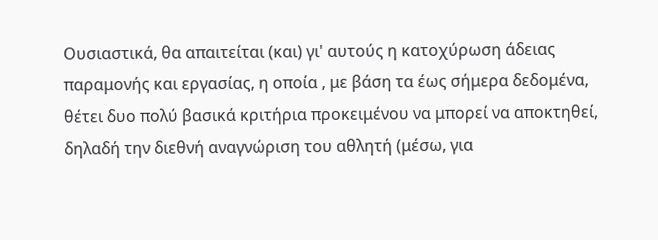Ουσιαστικά, θα απαιτείται (και) γι' αυτούς η κατοχύρωση άδειας παραμονής και εργασίας, η οποία , με βάση τα έως σήμερα δεδομένα, θέτει δυο πολύ βασικά κριτήρια προκειμένου να μπορεί να αποκτηθεί, δηλαδή την διεθνή αναγνώριση του αθλητή (μέσω, για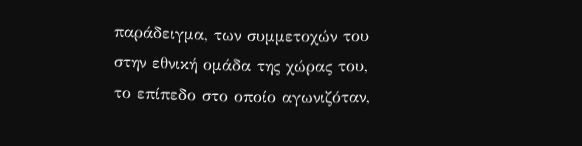παράδειγμα, των συμμετοχών του στην εθνική ομάδα της χώρας του, το επίπεδο στο οποίο αγωνιζόταν,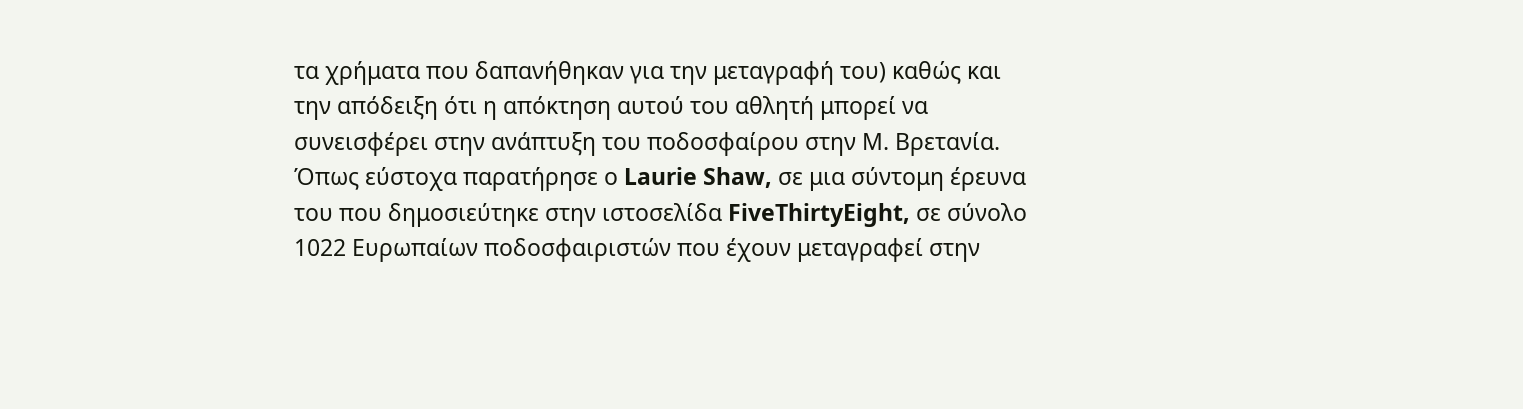τα χρήματα που δαπανήθηκαν για την μεταγραφή του) καθώς και την απόδειξη ότι η απόκτηση αυτού του αθλητή μπορεί να συνεισφέρει στην ανάπτυξη του ποδοσφαίρου στην Μ. Βρετανία. Όπως εύστοχα παρατήρησε ο Laurie Shaw, σε μια σύντομη έρευνα του που δημοσιεύτηκε στην ιστοσελίδα FiveThirtyEight, σε σύνολο 1022 Ευρωπαίων ποδοσφαιριστών που έχουν μεταγραφεί στην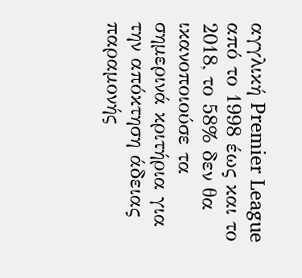αγγλική Premier League από το 1998 έως και το 2018, το 58% δεν θα ικανοποιούσε τα σημερινά κριτήρια για την απόκτηση άδειας παραμονής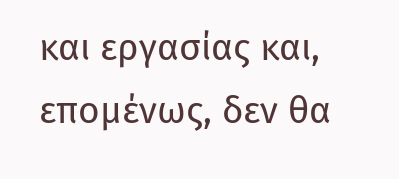και εργασίας και, επομένως, δεν θα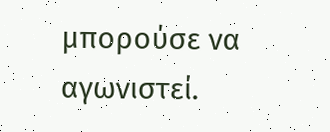μπορούσε να αγωνιστεί.